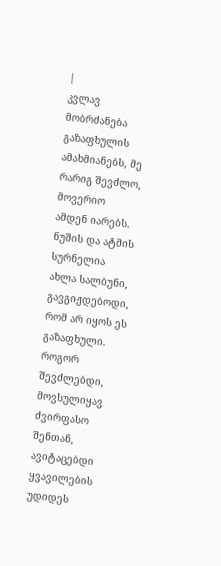|
კვლავ მობრძანება გაზაფხულის ამახმიანებს, მე რარიგ შევძლო, მოვერიო ამდენ იარებს. ნუშის და ატმის სურნელია ახლა სალბუნი, გავგიჟდებოდი, რომ არ იყოს ეს გაზაფხული.
როგორ შევძლებდი, მოვსულიყავ ძვირფასო შენთან, ავიტაცებდი ყვავილების უდიდეს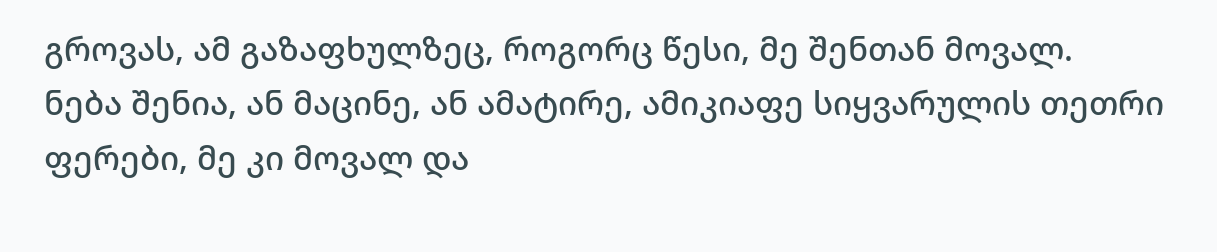გროვას, ამ გაზაფხულზეც, როგორც წესი, მე შენთან მოვალ.
ნება შენია, ან მაცინე, ან ამატირე, ამიკიაფე სიყვარულის თეთრი ფერები, მე კი მოვალ და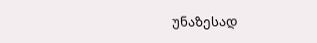უნაზესად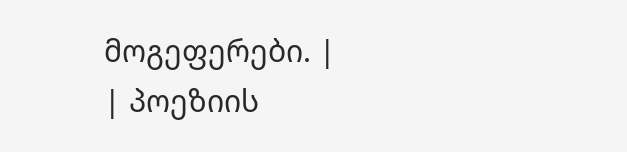მოგეფერები. |
| პოეზიის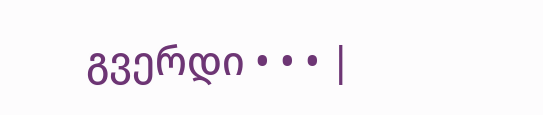გვერდი • • • |